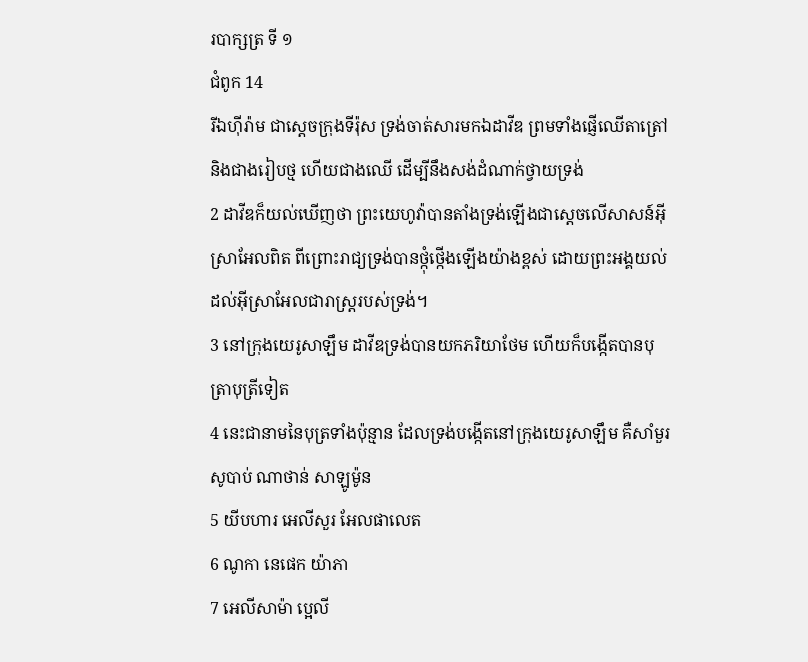របាក្សត្រ ទី ១
ជំពូក 14
រីឯហ៊ីរ៉ាម ជាស្តេចក្រុងទីរ៉ុស ទ្រង់ចាត់សារមកឯដាវីឌ ព្រមទាំងផ្ញើឈើតាត្រៅ និងជាងរៀបថ្ម ហើយជាងឈើ ដើម្បីនឹងសង់ដំណាក់ថ្វាយទ្រង់
2 ដាវីឌក៏យល់ឃើញថា ព្រះយេហូវ៉ាបានតាំងទ្រង់ឡើងជាស្តេចលើសាសន៍អ៊ីស្រាអែលពិត ពីព្រោះរាជ្យទ្រង់បានថ្កុំថ្កើងឡើងយ៉ាងខ្ពស់ ដោយព្រះអង្គយល់ដល់អ៊ីស្រាអែលជារាស្ត្ររបស់ទ្រង់។
3 នៅក្រុងយេរូសាឡឹម ដាវីឌទ្រង់បានយកភរិយាថែម ហើយក៏បង្កើតបានបុត្រាបុត្រីទៀត
4 នេះជានាមនៃបុត្រទាំងប៉ុន្មាន ដែលទ្រង់បង្កើតនៅក្រុងយេរូសាឡឹម គឺសាំមួរ សូបាប់ ណាថាន់ សាឡូម៉ូន
5 យីបហារ អេលីសួរ អែលផាលេត
6 ណូកា នេផេក យ៉ាភា
7 អេលីសាម៉ា ប្អេលី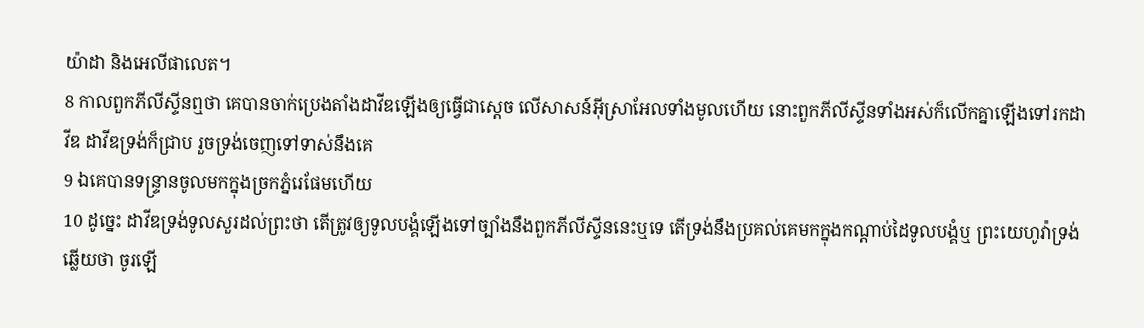យ៉ាដា និងអេលីផាលេត។
8 កាលពួកភីលីស្ទីនឮថា គេបានចាក់ប្រេងតាំងដាវីឌឡើងឲ្យធ្វើជាស្តេច លើសាសន៍អ៊ីស្រាអែលទាំងមូលហើយ នោះពួកភីលីស្ទីនទាំងអស់ក៏លើកគ្នាឡើងទៅរកដាវីឌ ដាវីឌទ្រង់ក៏ជ្រាប រួចទ្រង់ចេញទៅទាស់នឹងគេ
9 ឯគេបានទន្ទ្រានចូលមកក្នុងច្រកភ្នំរេផែមហើយ
10 ដូច្នេះ ដាវីឌទ្រង់ទូលសួរដល់ព្រះថា តើត្រូវឲ្យទូលបង្គំឡើងទៅច្បាំងនឹងពួកភីលីស្ទីននេះឬទេ តើទ្រង់នឹងប្រគល់គេមកក្នុងកណ្តាប់ដៃទូលបង្គំឬ ព្រះយេហូវ៉ាទ្រង់ឆ្លើយថា ចូរឡើ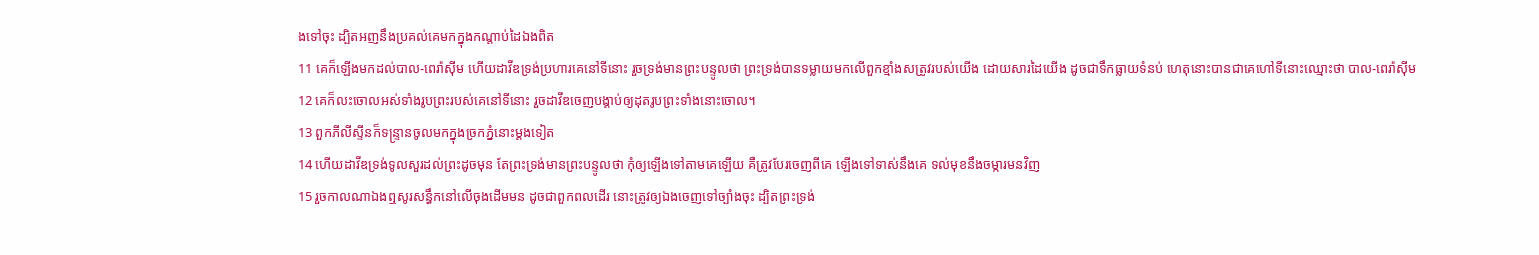ងទៅចុះ ដ្បិតអញនឹងប្រគល់គេមកក្នុងកណ្តាប់ដៃឯងពិត
11 គេក៏ឡើងមកដល់បាល-ពេរ៉ាស៊ីម ហើយដាវីឌទ្រង់ប្រហារគេនៅទីនោះ រួចទ្រង់មានព្រះបន្ទូលថា ព្រះទ្រង់បានទម្លាយមកលើពួកខ្មាំងសត្រូវរបស់យើង ដោយសារដៃយើង ដូចជាទឹកធ្លាយទំនប់ ហេតុនោះបានជាគេហៅទីនោះឈ្មោះថា បាល-ពេរ៉ាស៊ីម
12 គេក៏លះចោលអស់ទាំងរូបព្រះរបស់គេនៅទីនោះ រួចដាវីឌចេញបង្គាប់ឲ្យដុតរូបព្រះទាំងនោះចោល។
13 ពួកភីលីស្ទីនក៏ទន្ទ្រានចូលមកក្នុងច្រកភ្នំនោះម្តងទៀត
14 ហើយដាវីឌទ្រង់ទូលសួរដល់ព្រះដូចមុន តែព្រះទ្រង់មានព្រះបន្ទូលថា កុំឲ្យឡើងទៅតាមគេឡើយ គឺត្រូវបែរចេញពីគេ ឡើងទៅទាស់នឹងគេ ទល់មុខនឹងចម្ការមនវិញ
15 រួចកាលណាឯងឮសូរសន្ធឹកនៅលើចុងដើមមន ដូចជាពួកពលដើរ នោះត្រូវឲ្យឯងចេញទៅច្បាំងចុះ ដ្បិតព្រះទ្រង់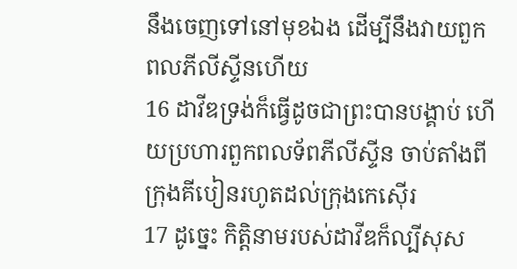នឹងចេញទៅនៅមុខឯង ដើម្បីនឹងវាយពួកពលភីលីស្ទីនហើយ
16 ដាវីឌទ្រង់ក៏ធ្វើដូចជាព្រះបានបង្គាប់ ហើយប្រហារពួកពលទ័ពភីលីស្ទីន ចាប់តាំងពីក្រុងគីបៀនរហូតដល់ក្រុងកេស៊ើរ
17 ដូច្នេះ កិត្តិនាមរបស់ដាវីឌក៏ល្បីសុស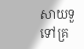សាយទួទៅគ្រ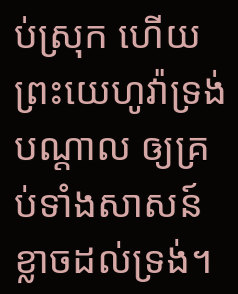ប់ស្រុក ហើយព្រះយេហូវ៉ាទ្រង់បណ្តាល ឲ្យគ្រប់ទាំងសាសន៍ខ្លាចដល់ទ្រង់។